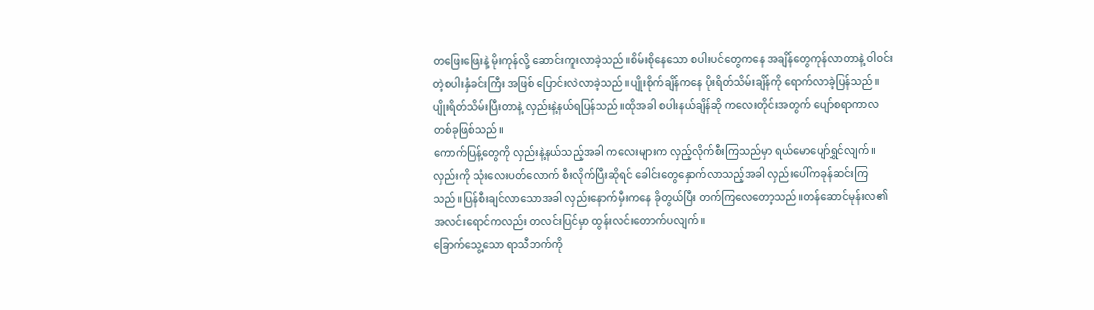တဖြေးဖြေးနဲ့ မိုးကုန်လို့ ဆောင်းကူးလာခဲ့သည်။စိမ်းစိုနေသော စပါးပင်တွေကနေ အချိန်တွေကုန်လာတာနဲ့ ဝါဝင်းတဲ့စပါးနှံခင်းကြီး အဖြစ် ပြောင်းလဲလာခဲ့သည်။ပျိုးစိုက်ချိန်ကနေ ပိုးရိတ်သိမ်းချိန်ကို ရောက်လာခဲ့ပြန်သည်။
ပျိုးရိတ်သိမ်းပြီးတာနဲ့ လှည်းနဲ့နယ်ရပြန်သည်။ထိုအခါ စပါးနယ်ချိန်ဆို ကလေးတိုင်းအတွက် ပျော်စရာကာလတစ်ခုဖြစ်သည်။
ကောက်ပြန့်တွေကို လှည်းနဲ့နယ်သည့်အခါ ကလေးများက လှည့်လိုက်စီးကြသည်မှာ ရယ်မောပျော်ရွှင်လျက်။
လှည်းကို သုံးလေးပတ်လောက် စီးလိုက်ပြီးဆိုရင် ခေါင်းတွေနှောက်လာသည့်အခါ လှည်းပေါ်ကခုန်ဆင်းကြသည်။ပြန်စီးချင်လာသောအခါ လှည်းနောက်မှီးကနေ ခိုတွယ်ပြီး တက်ကြလေတော့သည်။တန်ဆောင်မုန်းလ၏ အလင်းရောင်ကလည်း တလင်းပြင်မှာ ထွန်းလင်းတောက်ပလျက်။
ခြောက်သွေ့သော ရာသီဘက်ကို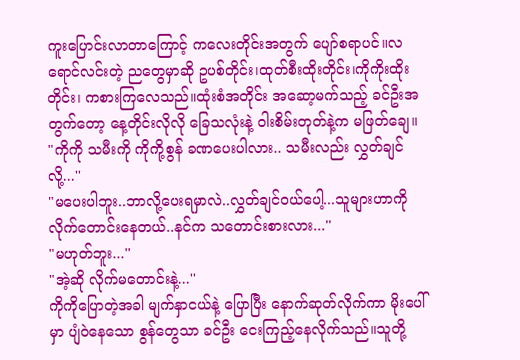ကူးပြောင်းလာတာကြောင့် ကလေးတိုင်းအတွက် ပျော်စရာပင်။လရောင်လင်းတဲ့ ညတွေမှာဆို ဥပစ်တိုင်း၊ထုတ်စီးထိုးတိုင်း၊ကိုကိုးထိုးတိုင်း၊ ကစားကြလေသည်။ထုံးစံအတိုင်း အဆော့မက်သည့် ခင်ဦးအတွက်တော့ နေ့တိုင်းလိုလို ခြေသလုံးနဲ့ ဝါးစိမ်းတုတ်နဲ့က မဖြတ်ချေ။
"ကိုကို သမီးကို ကိုကို့စွန် ခဏပေးပါလား.. သမီးလည်း လွှတ်ချင်လို့...''
"မပေးပါဘူး..ဘာလို့ပေးရမှာလဲ..လွှတ်ချင်ဝယ်ပေါ့...သူများဟာကို လိုက်တောင်းနေတယ်..နင်က သတောင်းစားလား...''
"မဟုတ်ဘူး...''
"အဲ့ဆို လိုက်မတောင်းနဲ့...''
ကိုကိုပြောတဲ့အခါ မျက်နှာငယ်နဲ့ ပြောပြီး နောက်ဆုတ်လိုက်ကာ မိုးပေါ်မှာ ပျံဝဲနေသော စွန်တွေသာ ခင်ဦး ငေးကြည့်နေလိုက်သည်။သူတို့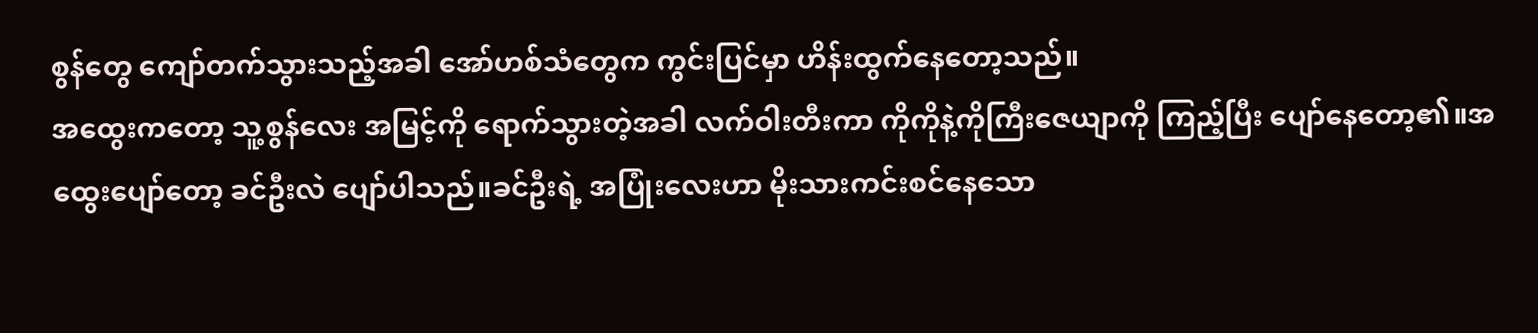စွန်တွေ ကျော်တက်သွားသည့်အခါ အော်ဟစ်သံတွေက ကွင်းပြင်မှာ ဟိန်းထွက်နေတော့သည်။
အထွေးကတော့ သူ့စွန်လေး အမြင့်ကို ရောက်သွားတဲ့အခါ လက်ဝါးတီးကာ ကိုကိုနဲ့ကိုကြီးဇေယျာကို ကြည့်ပြီး ပျော်နေတော့၏။အထွေးပျော်တော့ ခင်ဦးလဲ ပျော်ပါသည်။ခင်ဦးရဲ့ အပြုံးလေးဟာ မိုးသားကင်းစင်နေသော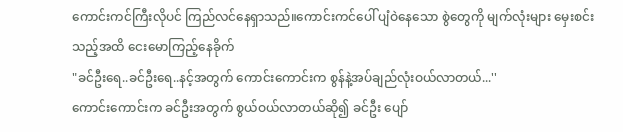ကောင်းကင်ကြီးလိုပင် ကြည်လင်နေရှာသည်။ကောင်းကင်ပေါ် ပျံဝဲနေသော စွဲတွေကို မျက်လုံးများ မှေးစင်းသည့်အထိ ငေးမောကြည့်နေခိုက်
"ခင်ဦးရေ..ခင်ဦးရေ..နင့်အတွက် ကောင်းကောင်းက စွန်နဲ့အပ်ချည်လုံးဝယ်လာတယ်...''
ကောင်းကောင်းက ခင်ဦးအတွက် စွယ်ဝယ်လာတယ်ဆို၍ ခင်ဦး ပျော်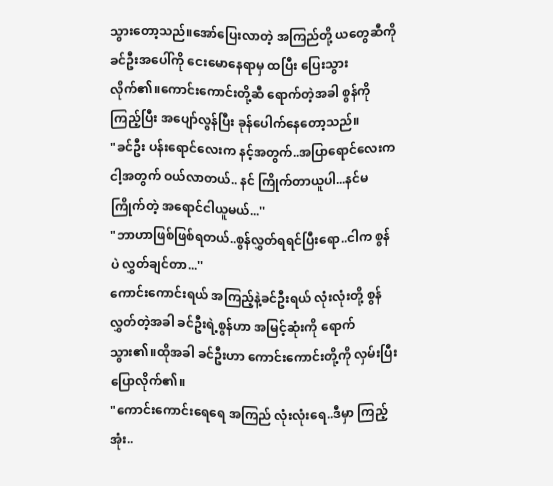သွားတော့သည်။အော်ပြေးလာတဲ့ အကြည်တို့ ယတွေဆီကို ခင်ဦးအပေါ်ကို ငေးမောနေရာမှ ထပြီး ပြေးသွားလိုက်၏။ကောင်းကောင်းတို့ဆီ ရောက်တဲ့အခါ စွန်ကို ကြည့်ပြီး အပျော်လွန်ပြီး ခုန်ပေါက်နေတော့သည်။
"ခင်ဦး ပန်းရောင်လေးက နင့်အတွက်..အပြာရောင်လေးက ငါ့အတွက် ဝယ်လာတယ်.. နင် ကြိုက်တာယူပါ...နင်မကြိုက်တဲ့ အရောင်ငါယူမယ်...''
"ဘာဟာဖြစ်ဖြစ်ရတယ်..စွန်လွှတ်ရရင်ပြီးရော..ငါက စွန်ပဲ လွှတ်ချင်တာ...''
ကောင်းကောင်းရယ် အကြည့်နဲ့ခင်ဦးရယ် လုံးလုံးတို့ စွန်လွှတ်တဲ့အခါ ခင်ဦးရဲ့စွန်ဟာ အမြင့်ဆုံးကို ရောက်သွား၏။ထိုအခါ ခင်ဦးဟာ ကောင်းကောင်းတို့ကို လှမ်းပြီးပြောလိုက်၏။
"ကောင်းကောင်းရေရေ အကြည် လုံးလုံးရေ..ဒီမှာ ကြည့်အုံး..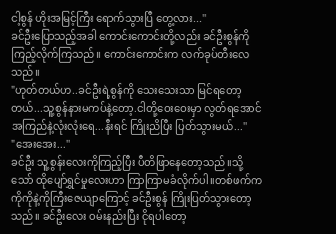ငါ့စွန် ဟိုးအမြင့်ကြီး ရောက်သွားပြီ တွေ့လား...''
ခင်ဦးပြောသည့်အခါ ကောင်းကောင်းတို့လည်း ခင်ဦးစွန်ကို ကြည့်လိုက်ကြသည်။ ကောင်းကောင်းက လက်ခုပ်တီးလေသည်။
"ဟုတ်တယ်ဟ..ခင်ဦးရဲ့စွန်ကို သေးသေးသာ မြင်ရတော့တယ်...သူ့စွန်နားမကပ်နဲ့တော့.ငါတို့ဝေးဝေးမှာ လွတ်ရအောင် အကြည်နဲ့လုံးလုံးရေ...နီးရင် ကြိုးညိပြီး ပြတ်သွားမယ်...''
"အေးအေး...''
ခင်ဦး သူ့စွန်းလေးကိုကြည့်ပြီး ပီတိဖြာနေတော့သည်။သို့သော် ထိုပျော်ရွှင်မှုလေးဟာ ကြာကြာမခံလိုက်ပါ။တစ်ဖက်က ကိုကိုနဲ့ကိုကြီးဇေယျာကြောင့် ခင်ဦးစွန် ကြိုးပြတ်သွားတော့သည်။ ခင်ဦးလေး ဝမ်းနည်းပြီး ငိုရပါတော့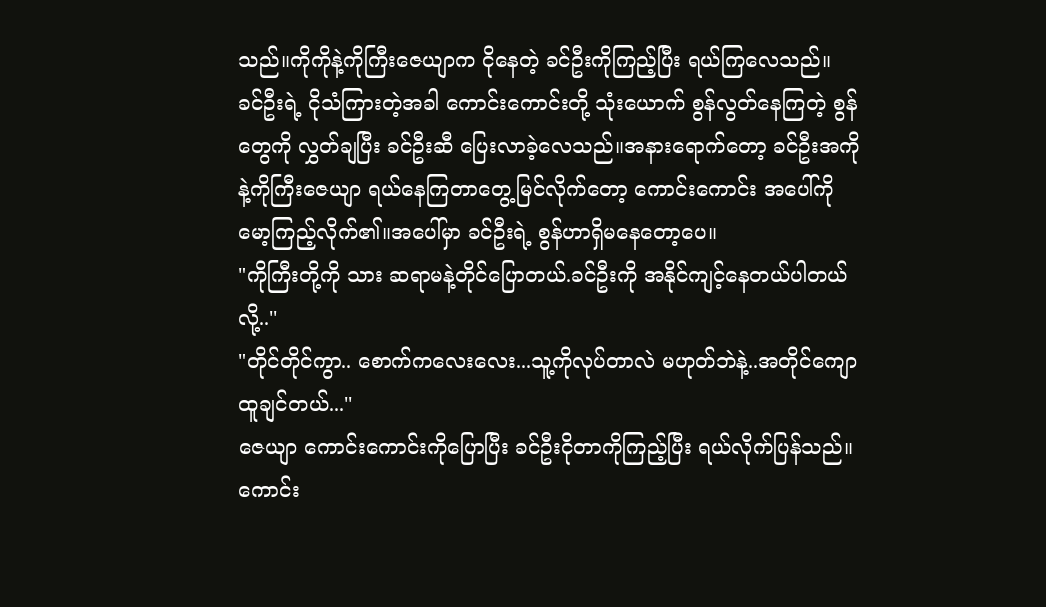သည်။ကိုကိုနဲ့ကိုကြီးဇေယျာက ငိုနေတဲ့ ခင်ဦးကိုကြည့်ပြီး ရယ်ကြလေသည်။
ခင်ဦးရဲ့ ငိုသံကြားတဲ့အခါ ကောင်းကောင်းတို့ သုံးယောက် စွန်လွတ်နေကြတဲ့ စွန်တွေကို လွှတ်ချပြီး ခင်ဦးဆီ ပြေးလာခဲ့လေသည်။အနားရောက်တော့ ခင်ဦးအကိုနဲ့ကိုကြီးဇေယျာ ရယ်နေကြတာတွေ့မြင်လိုက်တော့ ကောင်းကောင်း အပေါ်ကို မော့ကြည့်လိုက်၏။အပေါ်မှာ ခင်ဦးရဲ့ စွန်ဟာရှိမနေတော့ပေ။
"ကိုကြီးတို့ကို သား ဆရာမနဲ့တိုင်ပြောတယ်.ခင်ဦးကို အနိုင်ကျင့်နေတယ်ပါတယ်လို့..''
"တိုင်တိုင်ကွာ.. စောက်ကလေးလေး...သူ့ကိုလုပ်တာလဲ မဟုတ်ဘဲနဲ့..အတိုင်ကျောထူချင်တယ်...''
ဇေယျာ ကောင်းကောင်းကိုပြောပြီး ခင်ဦးငိုတာကိုကြည့်ပြီး ရယ်လိုက်ပြန်သည်။
ကောင်း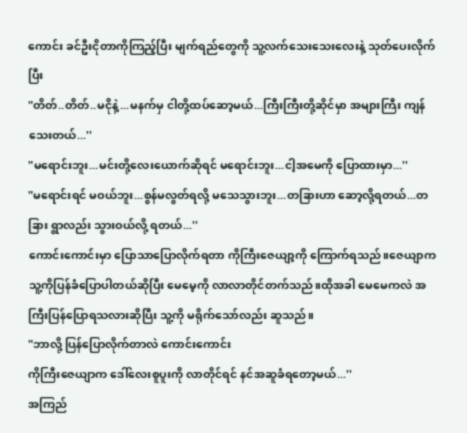ကောင်း ခင်ဦးငိုတာကိုကြည့်ပြီး မျက်ရည်တွေကို သူ့လက်သေးသေးလေးနဲ့ သုတ်ပေးလိုက်ပြီး
"တိတ်..တိတ်..မငိုနဲ့...မနက်မှ ငါတို့ထပ်ဆော့မယ်...ကြီးကြီးတို့ဆိုင်မှာ အများကြီး ကျန်သေးတယ်...''
"မရောင်းဘူး...မင်းတို့လေးယောက်ဆိုရင် မရောင်းဘူး...ငါ့အမေကို ပြောထားမှာ...''
"မရောင်းရင် မဝယ်ဘူး...စွန်မလွတ်ရလို့ မသေသွားဘူး...တခြားဟာ ဆော့လို့ရတယ်...တခြား ရွာလည်း သွားဝယ်လို့ ရတယ်...''
ကောင်းကောင်းမှာ ပြောသာပြောလိုက်ရတာ ကိုကြီးဇေယျာ့ကို ကြောက်ရသည်။ဇေယျာက သူ့ကိုပြန်ခံပြောပါတယ်ဆိုပြီး မေမေ့ကို လာလာတိုင်တက်သည်။ထိုအခါ မေမေကလဲ အကြီးပြန်ပြောရသလားဆိုပြီး သူ့ကို မရိုက်သော်လည်း ဆူသည်။
"ဘာလို့ ပြန်ပြောလိုက်တာလဲ ကောင်းကောင်း
ကိုကြီးဇေယျာက ဒေါ်လေးစူပူးကို လာတိုင်ရင် နင်အဆူခံရတော့မယ်...''
အကြည်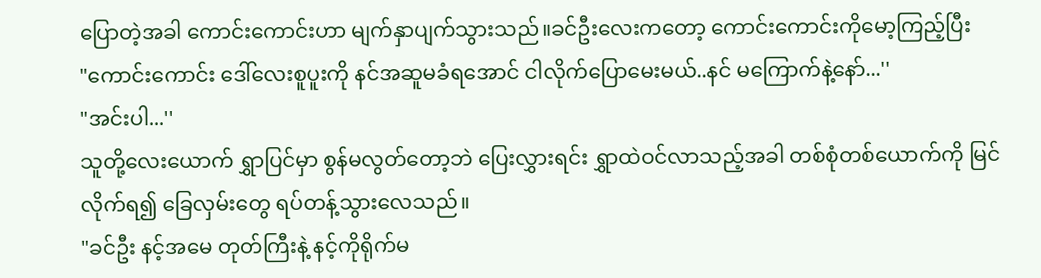ပြောတဲ့အခါ ကောင်းကောင်းဟာ မျက်နှာပျက်သွားသည်။ခင်ဦးလေးကတော့ ကောင်းကောင်းကိုမော့ကြည့်ပြီး
"ကောင်းကောင်း ဒေါ်လေးစူပူးကို နင်အဆူမခံရအောင် ငါလိုက်ပြောမေးမယ်..နင် မကြောက်နဲ့နော်...''
"အင်းပါ...''
သူတို့လေးယောက် ရွှာပြင်မှာ စွန်မလွတ်တော့ဘဲ ပြေးလွှားရင်း ရွှာထဲဝင်လာသည့်အခါ တစ်စုံတစ်ယောက်ကို မြင်လိုက်ရ၍ ခြေလှမ်းတွေ ရပ်တန့်သွားလေသည်။
"ခင်ဦး နင့်အမေ တုတ်ကြီးနဲ့ နင့်ကိုရိုက်မ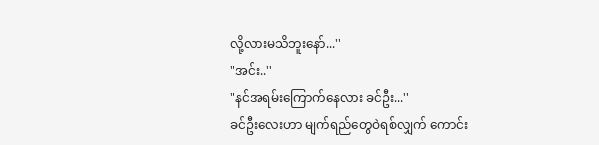လို့လားမသိဘူးနော်...''
"အင်း..''
"နင်အရမ်းကြောက်နေလား ခင်ဦး...''
ခင်ဦးလေးဟာ မျက်ရည်တွေဝဲရစ်လျှက် ကောင်း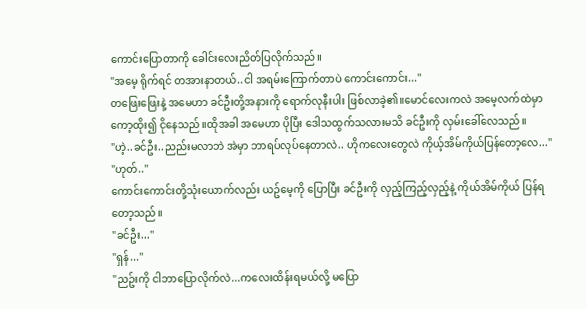ကောင်းပြောတာကို ခေါင်းလေးညိတ်ပြလိုက်သည်။
"အမေ့ ရိုက်ရင် တအားနာတယ်..ငါ အရမ်းကြောက်တာပဲ ကောင်းကောင်း...''
တဖြေးဖြေးနဲ့ အမေဟာ ခင်ဦးတို့အနားကို ရောက်လုနီးပါး ဖြစ်လာခဲ့၏။မောင်လေးကလဲ အမေ့လက်ထဲမှာ ကော့ထိုး၍ ငိုနေသည်။ထိုအခါ အမေဟာ ပိုပြီး ဒေါသထွက်သလားမသိ ခင်ဦးကို လှမ်းခေါ်လေသည်။
"ဟဲ့..ခင်ဦး..ညည်းမလာဘဲ အဲမှာ ဘာရပ်လုပ်နေတာလဲ.. ဟိုကလေးတွေလဲ ကိုယ့်အိမ်ကိုယ်ပြန်တော့လေ...''
"ဟုတ်..''
ကောင်းကောင်းတို့သုံးယောက်လည်း ယဥ်မေ့ကို ပြောပြီး ခင်ဦးကို လှည့်ကြည့်လှည့်နဲ့ ကိုယ်အိမ်ကိုယ် ပြန်ရတော့သည်။
"ခင်ဦး...''
"ရှန်...''
"ညဥ်းကို ငါဘာပြောလိုက်လဲ...ကလေးထိန်းရမယ်လို့ မပြော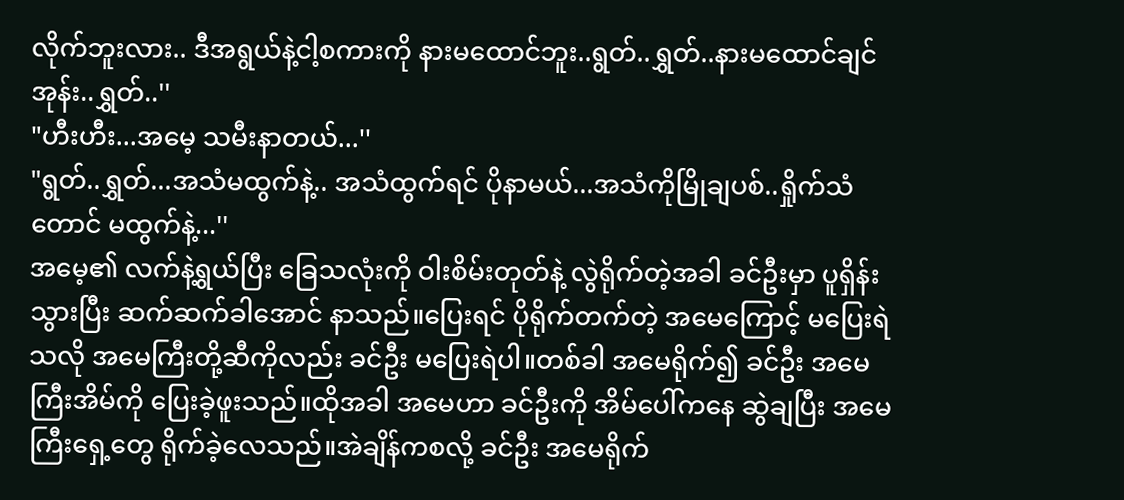လိုက်ဘူးလား.. ဒီအရွယ်နဲ့ငါ့စကားကို နားမထောင်ဘူး..ရွတ်..ရွှတ်..နားမထောင်ချင်အုန်း..ရွှတ်..''
"ဟီးဟီး...အမေ့ သမီးနာတယ်...''
"ရွတ်..ရွှတ်...အသံမထွက်နဲ့.. အသံထွက်ရင် ပိုနာမယ်...အသံကိုမြိုချပစ်..ရှိုက်သံတောင် မထွက်နဲ့...''
အမေ့၏ လက်နဲ့ရွယ်ပြီး ခြေသလုံးကို ဝါးစိမ်းတုတ်နဲ့ လွဲရိုက်တဲ့အခါ ခင်ဦးမှာ ပူရှိန်းသွားပြီး ဆက်ဆက်ခါအောင် နာသည်။ပြေးရင် ပိုရိုက်တက်တဲ့ အမေကြောင့် မပြေးရဲသလို အမေကြီးတို့ဆီကိုလည်း ခင်ဦး မပြေးရဲပါ။တစ်ခါ အမေရိုက်၍ ခင်ဦး အမေကြီးအိမ်ကို ပြေးခဲ့ဖူးသည်။ထိုအခါ အမေဟာ ခင်ဦးကို အိမ်ပေါ်ကနေ ဆွဲချပြီး အမေကြီးရှေ့တွေ ရိုက်ခဲ့လေသည်။အဲချိန်ကစလို့ ခင်ဦး အမေရိုက်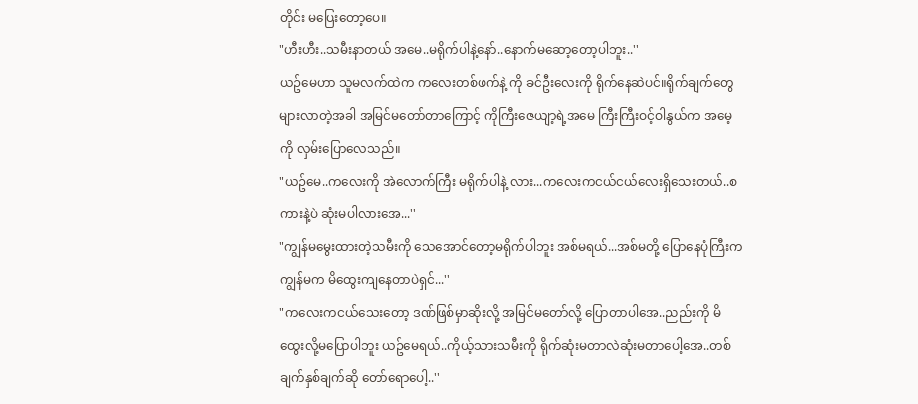တိုင်း မပြေးတော့ပေ။
"ဟီးဟီး..သမီးနာတယ် အမေ..မရိုက်ပါနဲ့နော်..နောက်မဆော့တော့ပါဘူး..''
ယဥ်မေဟာ သူမလက်ထဲက ကလေးတစ်ဖက်နဲ့ ကို ခင်ဦးလေးကို ရိုက်နေဆဲပင်။ရိုက်ချက်တွေ များလာတဲ့အခါ အမြင်မတော်တာကြောင့် ကိုကြီးဇေယျာ့ရဲ့အမေ ကြီးကြီးဝင့်ဝါနွယ်က အမေ့ကို လှမ်းပြောလေသည်။
"ယဥ်မေ..ကလေးကို အဲလောက်ကြီး မရိုက်ပါနဲ့ လား...ကလေးကငယ်ငယ်လေးရှိသေးတယ်..စကားနဲ့ပဲ ဆုံးမပါလားအေ...''
"ကျွန်မမွေးထားတဲ့သမီးကို သေအောင်တော့မရိုက်ပါဘူး အစ်မရယ်...အစ်မတို့ ပြောနေပုံကြီးက ကျွန်မက မိထွေးကျနေတာပဲရှင်...''
"ကလေးကငယ်သေးတော့ ဒဏ်ဖြစ်မှာဆိုးလို့ အမြင်မတော်လို့ ပြောတာပါအေ..ညည်းကို မိထွေးလို့မပြောပါဘူး ယဥ်မေရယ်..ကိုယ့်သားသမီးကို ရိုက်ဆုံးမတာလဲဆုံးမတာပေါ့အေ..တစ်ချက်နှစ်ချက်ဆို တော်ရောပေါ့..''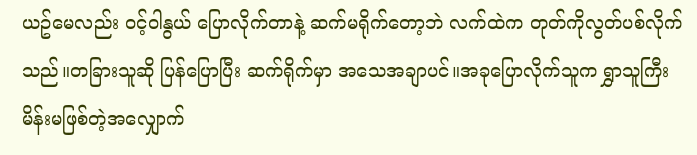ယဥ်မေလည်း ဝင့်ဝါနွယ် ပြောလိုက်တာနဲ့ ဆက်မရိုက်တော့ဘဲ လက်ထဲက တုတ်ကိုလွတ်ပစ်လိုက်သည်။တခြားသူဆို ပြန်ပြောပြီး ဆက်ရိုက်မှာ အသေအချာပင်။အခုပြောလိုက်သူက ရွှာသူကြီးမိန်းမဖြစ်တဲ့အလျှောက်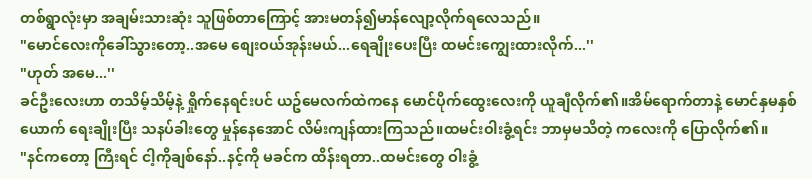တစ်ရွာလုံးမှာ အချမ်းသားဆုံး သူဖြစ်တာကြောင့် အားမတန်၍မာန်လျော့လိုက်ရလေသည်။
"မောင်လေးကိုခေါ်သွားတော့..အမေ စျေးဝယ်အုန်းမယ်...ရေချိုးပေးပြီး ထမင်းကျွေးထားလိုက်...''
"ဟုတ် အမေ...''
ခင်ဦးလေးဟာ တသိမ့်သိမ့်နဲ့ ရှိုက်နေရင်းပင် ယဥ်မေလက်ထဲကနေ မောင်ပိုက်ထွေးလေးကို ယူချီလိုက်၏။အိမ်ရောက်တာနဲ့ မောင်နှမနှစ်ယောက် ရေးချိုးပြီး သနပ်ခါးတွေ မှုန်နေအောင် လိမ်းကျန်ထားကြသည်။ထမင်းဝါးခွံ့ရင်း ဘာမှမသိတဲ့ ကလေးကို ပြောလိုက်၏။
"နင်ကတော့ ကြီးရင် ငါ့ကိုချစ်နော်..နင့်ကို မခင်က ထိန်းရတာ..ထမင်းတွေ ဝါးခွံ့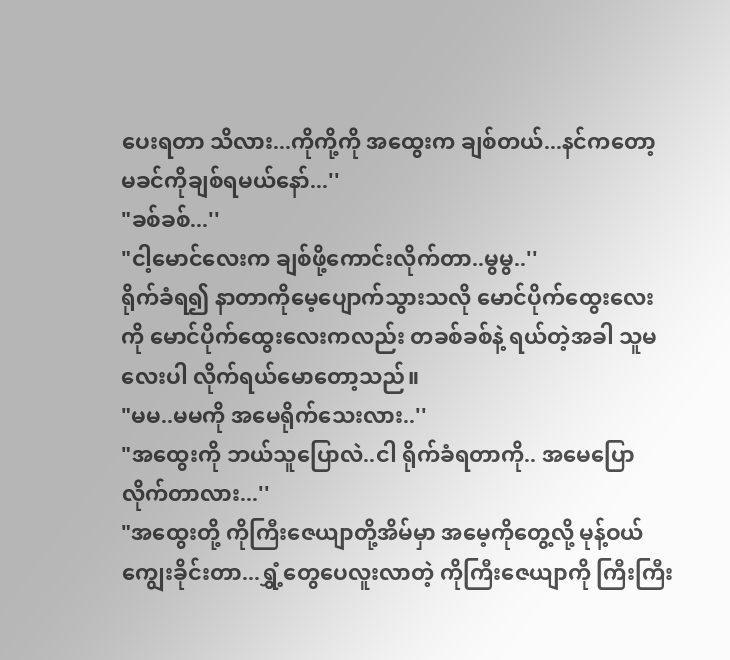ပေးရတာ သိလား...ကိုကို့ကို အထွေးက ချစ်တယ်...နင်ကတော့ မခင်ကိုချစ်ရမယ်နော်...''
"ခစ်ခစ်...''
"ငါ့မောင်လေးက ချစ်ဖို့ကောင်းလိုက်တာ..မွမွ..''
ရိုက်ခံရ၍ နာတာကိုမေ့ပျောက်သွားသလို မောင်ပိုက်ထွေးလေးကို မောင်ပိုက်ထွေးလေးကလည်း တခစ်ခစ်နဲ့ ရယ်တဲ့အခါ သူမလေးပါ လိုက်ရယ်မောတော့သည်။
"မမ..မမကို အမေရိုက်သေးလား..''
"အထွေးကို ဘယ်သူပြောလဲ..ငါ ရိုက်ခံရတာကို.. အမေပြောလိုက်တာလား...''
"အထွေးတို့ ကိုကြီးဇေယျာတို့အိမ်မှာ အမေ့ကိုတွေ့လို့ မုန့်ဝယ်ကျွေးခိုင်းတာ...ရွှံ့တွေပေလူးလာတဲ့ ကိုကြီးဇေယျာကို ကြီးကြီး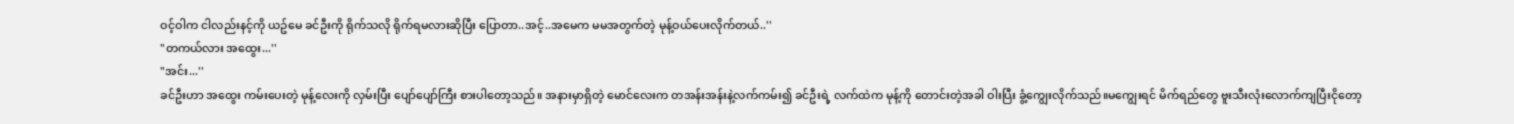ဝင့်ဝါက ငါလည်းနင့်ကို ယဥ်မေ ခင်ဦးကို ရိုက်သလို ရိုက်ရမလားဆိုပြီး ပြောတာ..အင့်..အမေက မမအတွက်တဲ့ မုန့်ဝယ်ပေးလိုက်တယ်..''
"တကယ်လား အထွေး...''
"အင်း...''
ခင်ဦးဟာ အထွေး ကမ်းပေးတဲ့ မုန့်လေးကို လှမ်းပြီး ပျော်ပျော်ကြီး စားပါတော့သည်။ အနားမှာရှိတဲ့ မောင်လေးက တအန်းအန်းနဲ့လက်ကမ်း၍ ခင်ဦးရဲ့ လက်ထဲက မုန့်ကို တောင်းတဲ့အခါ ဝါးပြီး ခွံ့ကျွေးလိုက်သည်။မကျွေးရင် မိက်ရည်တွေ ဗူးသီးလုံးလောက်ကျပြီးငိုတော့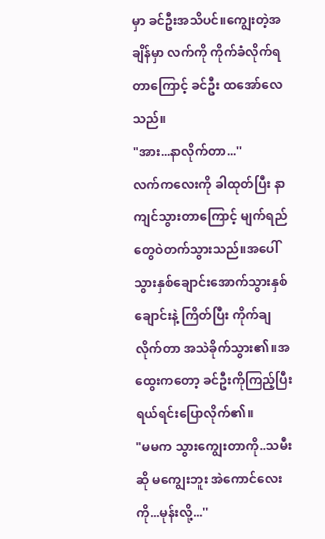မှာ ခင်ဦးအသိပင်။ကျွေးတဲ့အချိန်မှာ လက်ကို ကိုက်ခံလိုက်ရတာကြောင့် ခင်ဦး ထအော်လေသည်။
"အား...နာလိုက်တာ...''
လက်ကလေးကို ခါထုတ်ပြီး နာကျင်သွားတာကြောင့် မျက်ရည်တွေဝဲတက်သွားသည်။အပေါ်သွားနှစ်ချောင်းအောက်သွားနှစ်ချောင်းနဲ့ ကြိတ်ပြီး ကိုက်ချလိုက်တာ အသဲခိုက်သွား၏။အထွေးကတော့ ခင်ဦးကိုကြည့်ပြီး ရယ်ရင်းပြောလိုက်၏။
"မမက သွားကျွေးတာကို..သမီးဆို မကျွေးဘူး အဲကောင်လေးကို...မုန်းလို့...''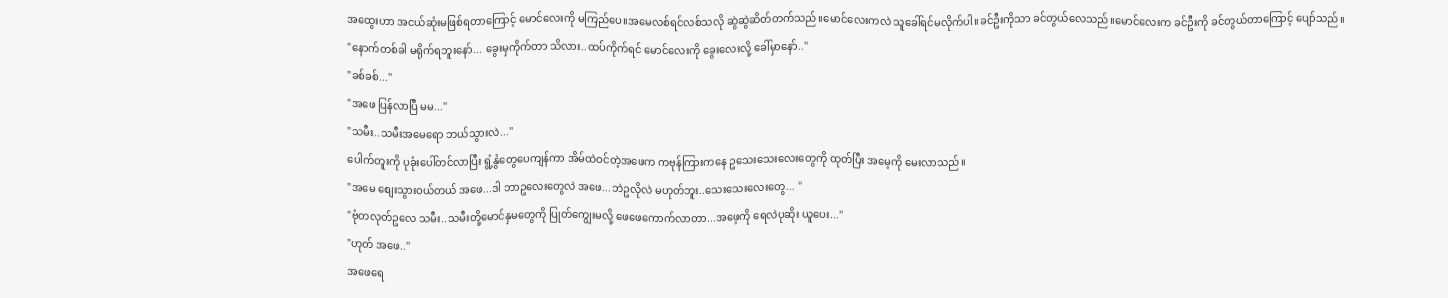အထွေးဟာ အငယ်ဆုံးမဖြစ်ရတာကြောင့် မောင်လေးကို မကြည်ပေ။အမေလစ်ရင်လစ်သလို ဆွဲဆွဲဆိတ်တက်သည်။မောင်လေးကလဲ သူခေါ်ရင်မလိုက်ပါ။ခင်ဦးကိုသာ ခင်တွယ်လေသည်။မောင်လေးက ခင်ဦးကို ခင်တွယ်တာကြောင့် ပျော်သည်။
"နောက်တစ်ခါ မရိုက်ရဘူးနော်... ခွေးမှကိုက်တာ သိလား..ထပ်ကိုက်ရင် မောင်လေးကို ခွေးလေးလို့ ခေါ်မှာနော်..''
"ခစ်ခစ်...''
"အဖေ ပြန်လာပြီ မမ...''
"သမီး..သမီးအမေရော ဘယ်သွားလဲ...''
ပေါက်တူးကို ပုခုံးပေါ်တင်လာပြီး ရွံ့နွံတွေပေကျန်ကာ အိမ်ထဲဝင်တဲ့အဖေက ကဗုန်ကြားကနေ ဥသေးသေးလေးတွေကို ထုတ်ပြီး အမေ့ကို မေးလာသည်။
"အမေ စျေးသွားဝယ်တယ် အဖေ...ဒါ ဘာဥလေးတွေလဲ အဖေ...ဘဲဥလိုလဲ မဟုတ်ဘူး..သေးသေးလေးတွေ... ''
"ဗုံတလုတ်ဥလေ သမီး..သမီးတို့မောင်နှမတွေကို ပြုတ်ကျွေးမလို့ ဖေဖေကောက်လာတာ...အဖေ့ကို ရေလဲပုဆိုး ယူပေး...''
"ဟုတ် အဖေ..''
အဖေရေ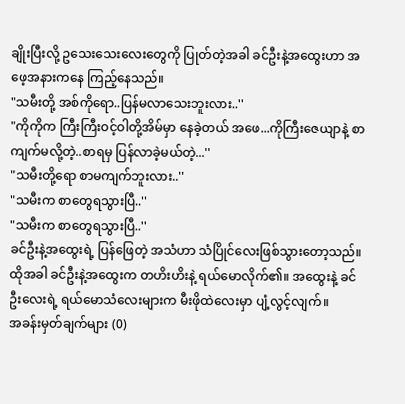ချိုးပြီးလို့ ဥသေးသေးလေးတွေကို ပြုတ်တဲ့အခါ ခင်ဦးနဲ့အထွေးဟာ အဖေ့အနားကနေ ကြည့်နေသည်။
"သမီးတို့ အစ်ကိုရော..ပြန်မလာသေးဘူးလား..''
"ကိုကိုက ကြီးကြီးဝင့်ဝါတို့အိမ်မှာ နေခဲ့တယ် အဖေ...ကိုကြီးဇေယျာနဲ့ စာကျက်မလို့တဲ့..စာရမှ ပြန်လာခဲ့မယ်တဲ့...''
"သမီးတို့ရော စာမကျက်ဘူးလား..''
"သမီးက စာတွေရသွားပြီ..''
"သမီးက စာတွေရသွားပြီ..''
ခင်ဦးနဲ့အထွေးရဲ့ ပြန်ဖြေတဲ့ အသံဟာ သံပြိုင်လေးဖြစ်သွားတော့သည်။ထိုအခါ ခင်ဦးနဲ့အထွေးက တဟိးဟိးနဲ့ ရယ်မောလိုက်၏။ အထွေးနဲ့ ခင်ဦးလေးရဲ့ ရယ်မောသံလေးများက မီးဖိုထဲလေးမှာ ပျံ့လွင့်လျက်။
အခန်းမှတ်ချက်များ (0)